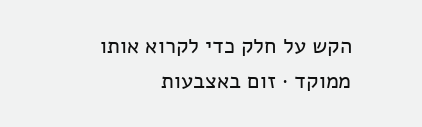הקש על חלק כדי לקרוא אותו ממוקד · זום באצבעות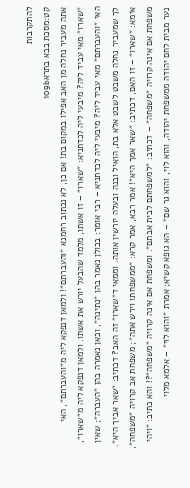להתקרבות
קט:מסכת בבא בתרא109b
אתה מעביר נחלה מן האב אפילו במקום בת! אם כן, לא נכתוב רחמנא ״והעברתם״! ולמאן דנפקא ליה מ״והעברתם״, האי ״שארו״ מאי עביד ליה? מיבעי ליה לכדתניא: ״שארו״ – זו אשתו, מלמד שהבעל יורש את אשתו. ולמאן דנפקא ליה מ״שארו״, האי ״והעברתם״ מאי עביד ליה? מיבעי ליה לכדתניא – רבי אומר: בכולן נאמר בהן ״נתינה״, וכאן נאמרה בהן ״העברה״; שאין לך שמעביר נחלה משבט לשבט אלא בת, הואיל ובנה ובעלה יורשין אותה. וממאי ד״שארו״ זה האב? דכתיב: ״שאר אביך היא״. אימא: ״שארו״ – זו האם, דכתיב: ״שאר אמך היא״! אמר רבא, אמר קרא: ״ממשפחתו וירש אתה״; משפחת אב קרויה ״משפחה״, משפחת אם אינה קרויה ״משפחה״ – דכתיב: ״למשפחתם לבית אבתם״. ומשפחת אם אינה קרויה ״משפחה״?! והא כתיב: ״ויהי נער מבית לחם יהודה ממשפחת יהודה, והוא לוי, והוא גר שם״ – הא גופא קשיא; אמרת ״והוא לוי״ – אלמא מלוי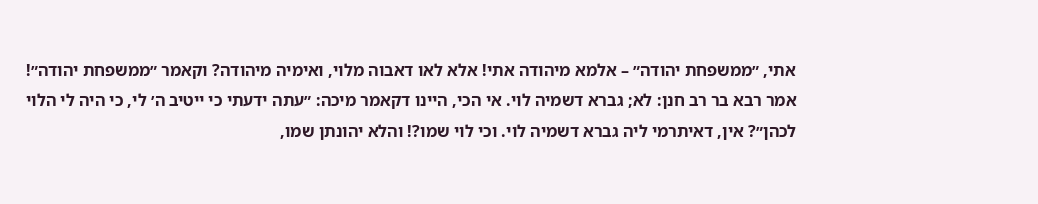אתי, ״ממשפחת יהודה״ – אלמא מיהודה אתי! אלא לאו דאבוה מלוי, ואימיה מיהודה? וקאמר ״ממשפחת יהודה״! אמר רבא בר רב חנן: לא; גברא דשמיה לוי. אי הכי, היינו דקאמר מיכה: ״עתה ידעתי כי ייטיב ה׳ לי, כי היה לי הלוי לכהן״? אין, דאיתרמי ליה גברא דשמיה לוי. וכי לוי שמו?! והלא יהונתן שמו,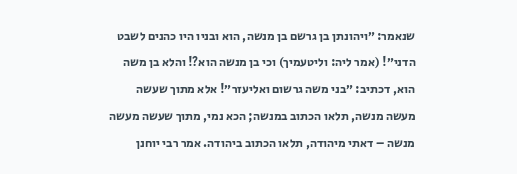שנאמר: ״ויהונתן בן גרשם בן מנשה, הוא ובניו היו כהנים לשבט הדני״! (אמר ליה: וליטעמיך) וכי בן מנשה הוא?! והלא בן משה הוא, דכתיב: ״בני משה גרשום ואליעזר״! אלא מתוך שעשה מעשה מנשה, תלאו הכתוב במנשה; הכא נמי, מתוך שעשה מעשה מנשה – דאתי מיהודה, תלאו הכתוב ביהודה. אמר רבי יוחנן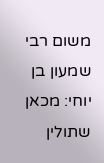משום רבי שמעון בן יוחי: מכאן שתולין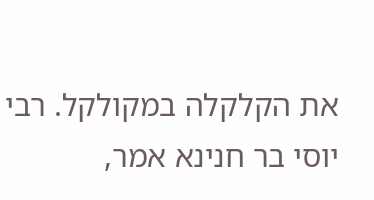את הקלקלה במקולקל. רבי יוסי בר חנינא אמר,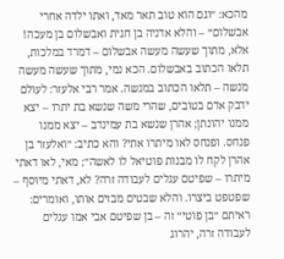מהכא: ״וגם הוא טוב תאר מאד, ואתו ילדה אחרי אבשלום״ – והלא אדניה בן חגית ואבשלום בן מעכה! אלא, מתוך שעשה מעשה אבשלום – דמרד במלכות, תלאו הכתוב באבשלום. הכא נמי, מתוך שעשה מעשה מנשה – תלאו הכתוב במנשה. אמר רבי אלעזר: לעולם ידבק אדם בטובים, שהרי משה שנשא בת יתרו – יצא ממנו יהונתן; אהרן שנשא בת עמינדב – יצא ממנו פנחס. ופנחס לאו מיתרו אתי? והא כתיב: ״ואלעזר בן אהרן לקח לו מבנות פוטיאל לו לאשה״; מאי, לאו דאתי מיתרו – שפיטם עגלים לעבודה זרה? לא, דאתי מיוסף – שפטפט ביצרו. והלא שבטים מבזים אותו, ואומרים: ראיתם ״בן פוטי״ זה – בן שפיטם אבי אמו עגלים לעבודה זרה, יהרוג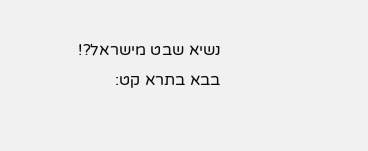נשיא שבט מישראל?!
בבא בתרא קט: